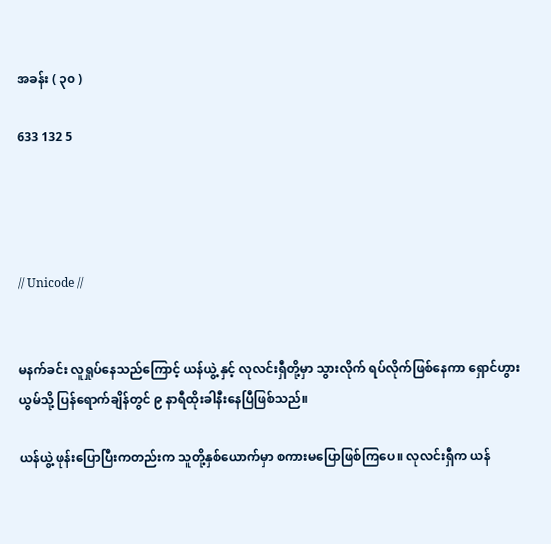အခန်း ( ၃၀ )

633 132 5




// Unicode //


မနက်ခင်း လူရှုပ်နေသည်ကြောင့် ယန်ယွဲ့ နှင့် လုလင်းရှီတို့မှာ သွားလိုက် ရပ်လိုက်ဖြစ်နေကာ ရှောင်ဟွားယွမ်သို့ ပြန်ရောက်ချိန်တွင် ၉ နာရီထိုးခါနီးနေပြီဖြစ်သည်။

ယန်ယွဲ့ ဖုန်းပြောပြီးကတည်းက သူတို့နှစ်ယောက်မှာ စကားမပြောဖြစ်ကြပေ။ လုလင်းရှီက ယန်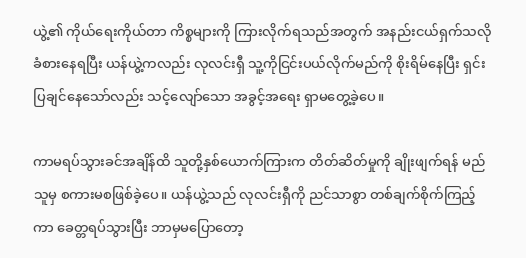ယွဲ့၏ ကိုယ်ရေးကိုယ်တာ ကိစ္စများကို ကြားလိုက်ရသည်အတွက် အနည်းငယ်ရှက်သလို ခံစားနေရပြီး ယန်ယွဲ့ကလည်း လုလင်းရှီ သူ့ကိုငြင်းပယ်လိုက်မည်ကို စိုးရိမ်နေပြီး ရှင်းပြချင်နေသော်လည်း သင့်လျော်သော အခွင့်အရေး ရှာမတွေ့ခဲ့ပေ။

ကာမရပ်သွားခင်အချိန်ထိ သူတို့နှစ်ယောက်ကြားက တိတ်ဆိတ်မှုကို ချိုးဖျက်ရန် မည်သူမှ စကားမစဖြစ်ခဲ့ပေ။ ယန်ယွဲ့သည် လုလင်းရှီကို ညင်သာစွာ တစ်ချက်စိုက်ကြည့်ကာ ခေတ္တရပ်သွားပြီး ဘာမှမပြောတော့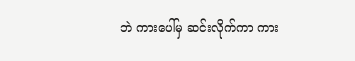ဘဲ ကားပေါ်မှ ဆင်းလိုက်ကာ ကား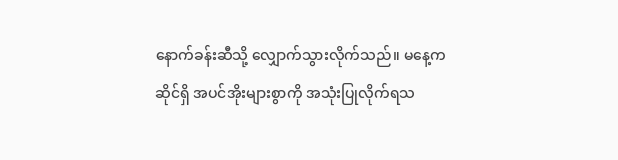နောက်ခန်းဆီသို့ လျှောက်သွားလိုက်သည်။ မနေ့က ဆိုင်ရှိ အပင်အိုးများစွာကို အသုံးပြုလိုက်ရသ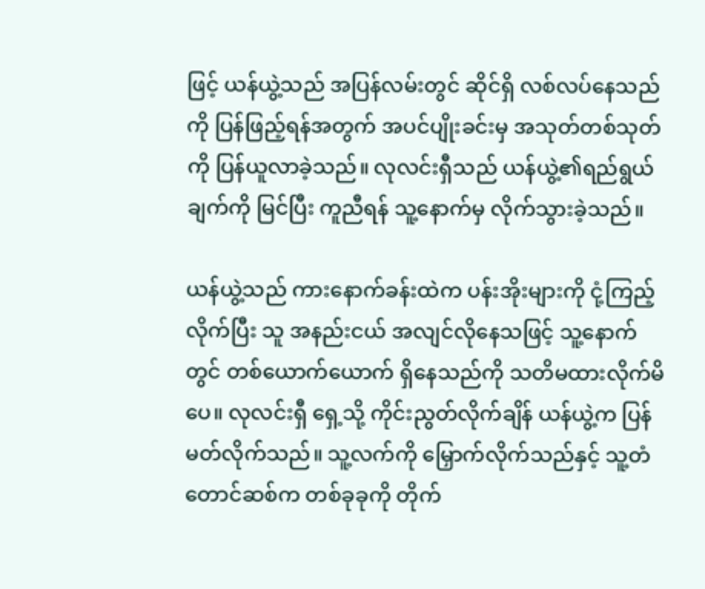ဖြင့် ယန်ယွဲ့သည် အပြန်လမ်းတွင် ဆိုင်ရှိ လစ်လပ်နေသည်ကို ပြန်ဖြည့်ရန်အတွက် အပင်ပျိုးခင်းမှ အသုတ်တစ်သုတ်ကို ပြန်ယူလာခဲ့သည်။ လုလင်းရှီသည် ယန်ယွဲ့၏ရည်ရွယ်ချက်ကို မြင်ပြီး ကူညီရန် သူ့နောက်မှ လိုက်သွားခဲ့သည်။

ယန်ယွဲ့သည် ကားနောက်ခန်းထဲက ပန်းအိုးများကို ငုံ့ကြည့်လိုက်ပြီး သူ အနည်းငယ် အလျင်လိုနေသဖြင့် သူ့နောက်တွင် တစ်ယောက်ယောက် ရှိနေသည်ကို သတိမထားလိုက်မိပေ။ လုလင်းရှီ ရှေ့သို့ ကိုင်းညွတ်လိုက်ချိန် ယန်ယွဲ့က ပြန်မတ်လိုက်သည်။ သူ့လက်ကို မြှောက်လိုက်သည်နှင့် သူ့တံတောင်ဆစ်က တစ်ခုခုကို တိုက်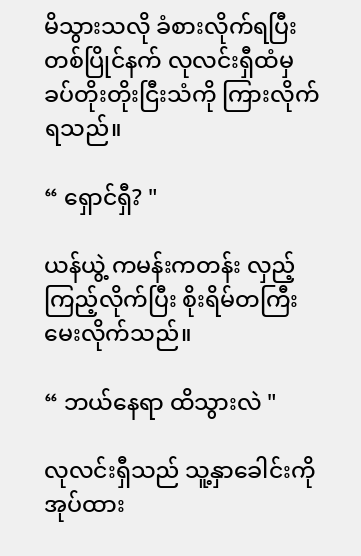မိသွားသလို ခံစားလိုက်ရပြီး တစ်ပြိုင်နက် လုလင်းရှီထံမှ ခပ်တိုးတိုးငြီးသံကို ကြားလိုက်ရသည်။

“ ရှောင်ရှီ? "

ယန်ယွဲ့ ကမန်းကတန်း လှည့်ကြည့်လိုက်ပြီး စိုးရိမ်တကြီး မေးလိုက်သည်။

“ ဘယ်နေရာ ထိသွားလဲ "

လုလင်းရှီသည် သူ့နှာခေါင်းကို အုပ်ထား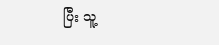ပြီး သူ့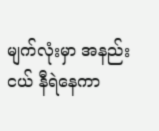မျက်လုံးမှာ အနည်းငယ် နီရဲနေကာ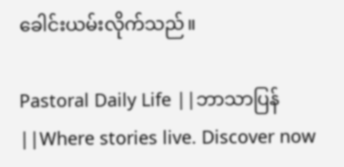ခေါင်းယမ်းလိုက်သည်။

Pastoral Daily Life ||ဘာသာပြန်||Where stories live. Discover now